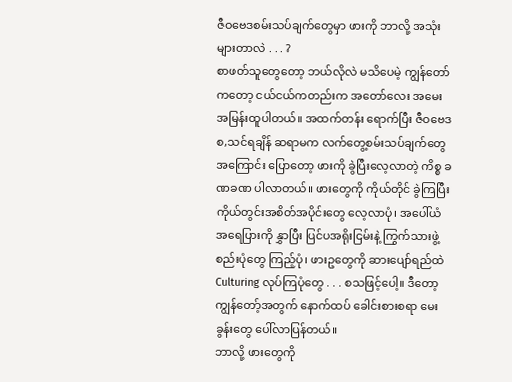ဇီဝဗေဒစမ်းသပ်ချက်တွေမှာ ဖားကို ဘာလို့ အသုံးများတာလဲ . . . ?
စာဖတ်သူတွေတော့ ဘယ်လိုလဲ မသိပေမဲ့ ကျွန်တော်ကတော့ ငယ်ငယ်ကတည်းက အတော်လေး အမေးအမြန်းထူပါတယ်။ အထက်တန်း ရောက်ပြီး ဇီဝဗေဒ စ,သင်ရချိန် ဆရာမက လက်တွေ့စမ်းသပ်ချက်တွေအကြောင်း ပြောတော့ ဖားကို ခွဲပြီးလေ့လာတဲ့ ကိစ္စ ခဏခဏ ပါလာတယ်။ ဖားတွေကို ကိုယ်တိုင် ခွဲကြပြီး ကိုယ်တွင်းအစိတ်အပိုင်းတွေ လေ့လာပုံ၊ အပေါ်ယံအရေပြားကို နွှာပြီး ပြင်ပအရိုးငြမ်းနဲ့ ကြွက်သားဖွဲ့စည်းပုံတွေ ကြည့်ပုံ၊ ဖားဥတွေကို ဆားပျော်ရည်ထဲ Culturing လုပ်ကြပုံတွေ . . . စသဖြင့်ပေါ့။ ဒီတော့ ကျွန်တော့်အတွက် နောက်ထပ် ခေါင်းစားစရာ မေးခွန်းတွေ ပေါ်လာပြန်တယ်။
ဘာလို့ ဖားတွေကို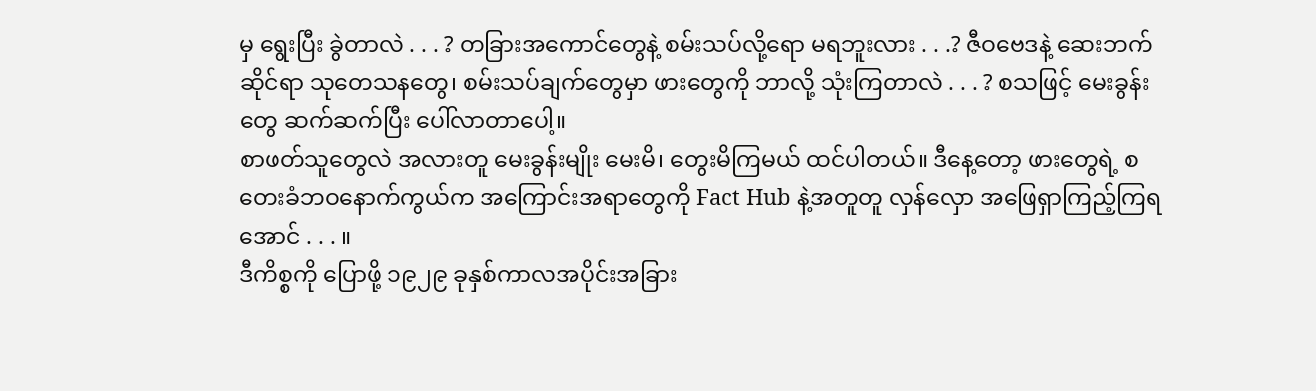မှ ရွေးပြီး ခွဲတာလဲ . . . ? တခြားအကောင်တွေနဲ့ စမ်းသပ်လို့ရော မရဘူးလား . . .? ဇီဝဗေဒနဲ့ ဆေးဘက်ဆိုင်ရာ သုတေသနတွေ၊ စမ်းသပ်ချက်တွေမှာ ဖားတွေကို ဘာလို့ သုံးကြတာလဲ . . . ? စသဖြင့် မေးခွန်းတွေ ဆက်ဆက်ပြီး ပေါ်လာတာပေါ့။
စာဖတ်သူတွေလဲ အလားတူ မေးခွန်းမျိုး မေးမိ၊ တွေးမိကြမယ် ထင်ပါတယ်။ ဒီနေ့တော့ ဖားတွေရဲ့ စတေးခံဘဝနောက်ကွယ်က အကြောင်းအရာတွေကို Fact Hub နဲ့အတူတူ လှန်လှော အဖြေရှာကြည့်ကြရအောင် . . . ။
ဒီကိစ္စကို ပြောဖို့ ၁၉၂၉ ခုနှစ်ကာလအပိုင်းအခြား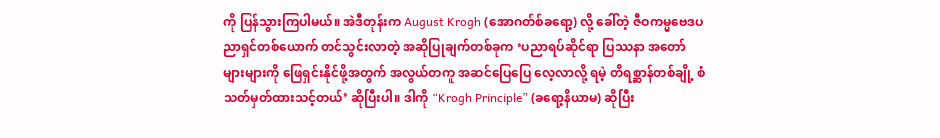ကို ပြန်သွားကြပါမယ်။ အဲဒီတုန်းက August Krogh (အောဂတ်စ်ခရော့) လို့ ခေါ်တဲ့ ဇီဝကမ္မဗေဒပညာရှင်တစ်ယောက် တင်သွင်းလာတဲ့ အဆိုပြုချက်တစ်ခုက ‘ပညာရပ်ဆိုင်ရာ ပြဿနာ အတော်များများကို ဖြေရှင်းနိုင်ဖို့အတွက် အလွယ်တကူ အဆင်ပြေပြေ လေ့လာလို့ ရမဲ့ တိရစ္ဆာန်တစ်ချို့ စံသတ်မှတ်ထားသင့်တယ်’ ဆိုပြီးပါ။ ဒါကို “Krogh Principle” (ခရော့နိယာမ) ဆိုပြီး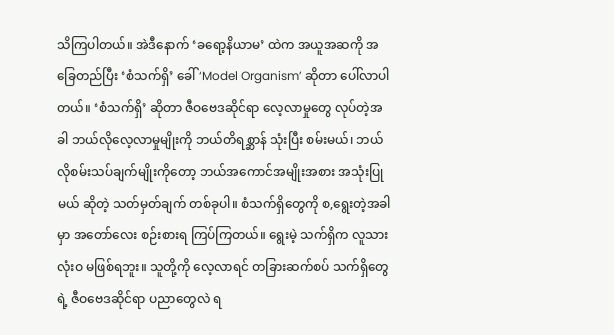သိကြပါတယ်။ အဲဒီနောက် ‘ခရော့နိယာမ’ ထဲက အယူအဆကို အခြေတည်ပြီး ‘စံသက်ရှိ’ ခေါ် ‘Model Organism’ ဆိုတာ ပေါ်လာပါတယ်။ ‘စံသက်ရှိ’ ဆိုတာ ဇီဝဗေဒဆိုင်ရာ လေ့လာမှုတွေ လုပ်တဲ့အခါ ဘယ်လိုလေ့လာမှုမျိုးကို ဘယ်တိရစ္ဆာန် သုံးပြီး စမ်းမယ်၊ ဘယ်လိုစမ်းသပ်ချက်မျိုးကိုတော့ ဘယ်အကောင်အမျိုးအစား အသုံးပြုမယ် ဆိုတဲ့ သတ်မှတ်ချက် တစ်ခုပါ။ စံသက်ရှိတွေကို စ,ရွေးတဲ့အခါမှာ အတော်လေး စဉ်းစားရ ကြပ်ကြတယ်။ ရွေးမဲ့ သက်ရှိက လူသား လုံးဝ မဖြစ်ရဘူး။ သူတို့ကို လေ့လာရင် တခြားဆက်စပ် သက်ရှိတွေရဲ့ ဇီဝဗေဒဆိုင်ရာ ပညာတွေလဲ ရ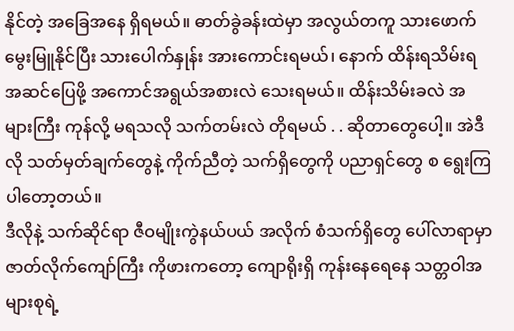နိုင်တဲ့ အခြေအနေ ရှိရမယ်။ ဓာတ်ခွဲခန်းထဲမှာ အလွယ်တကူ သားဖောက်မွေးမြူနိုင်ပြီး သားပေါက်နှုန်း အားကောင်းရမယ်၊ နောက် ထိန်းရသိမ်းရ အဆင်ပြေဖို့ အကောင်အရွယ်အစားလဲ သေးရမယ်။ ထိန်းသိမ်းခလဲ အများကြီး ကုန်လို့ မရသလို သက်တမ်းလဲ တိုရမယ် . . ဆိုတာတွေပေါ့။ အဲဒီလို သတ်မှတ်ချက်တွေနဲ့ ကိုက်ညီတဲ့ သက်ရှိတွေကို ပညာရှင်တွေ စ ရွေးကြပါတော့တယ်။
ဒီလိုနဲ့ သက်ဆိုင်ရာ ဇီဝမျိုးကွဲနယ်ပယ် အလိုက် စံသက်ရှိတွေ ပေါ်လာရာမှာ ဇာတ်လိုက်ကျော်ကြီး ကိုဖားကတော့ ကျောရိုးရှိ ကုန်းနေရေနေ သတ္တဝါအများစုရဲ့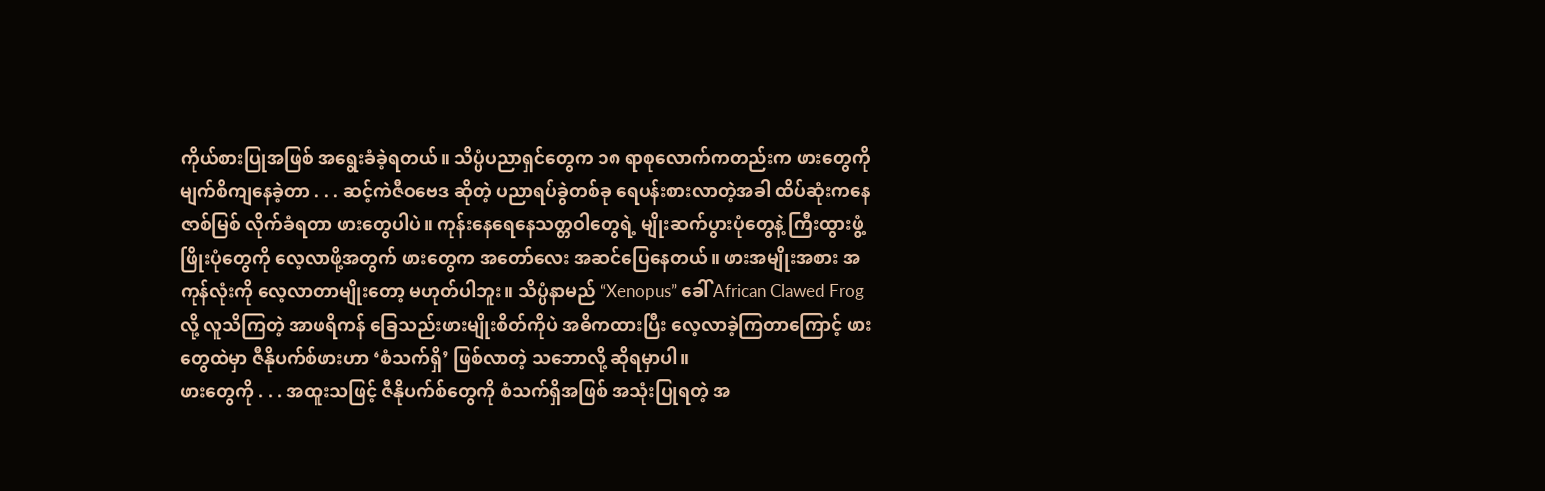ကိုယ်စားပြုအဖြစ် အရွေးခံခဲ့ရတယ်။ သိပ္ပံပညာရှင်တွေက ၁၈ ရာစုလောက်ကတည်းက ဖားတွေကို မျက်စိကျနေခဲ့တာ . . . ဆင့်ကဲဇီဝဗေဒ ဆိုတဲ့ ပညာရပ်ခွဲတစ်ခု ရေပန်းစားလာတဲ့အခါ ထိပ်ဆုံးကနေ ဇာစ်မြစ် လိုက်ခံရတာ ဖားတွေပါပဲ။ ကုန်းနေရေနေသတ္တဝါတွေရဲ့ မျိုးဆက်ပွားပုံတွေနဲ့ ကြီးထွားဖွံ့ဖြိုးပုံတွေကို လေ့လာဖို့အတွက် ဖားတွေက အတော်လေး အဆင်ပြေနေတယ်။ ဖားအမျိုးအစား အကုန်လုံးကို လေ့လာတာမျိုးတော့ မဟုတ်ပါဘူး။ သိပ္ပံနာမည် “Xenopus” ခေါ် African Clawed Frog လို့ လူသိကြတဲ့ အာဖရိကန် ခြေသည်းဖားမျိုးစိတ်ကိုပဲ အဓိကထားပြီး လေ့လာခဲ့ကြတာကြောင့် ဖားတွေထဲမှာ ဇီနိုပက်စ်ဖားဟာ ‘စံသက်ရှိ’ ဖြစ်လာတဲ့ သဘောလို့ ဆိုရမှာပါ။
ဖားတွေကို . . . အထူးသဖြင့် ဇီနိုပက်စ်တွေကို စံသက်ရှိအဖြစ် အသုံးပြုရတဲ့ အ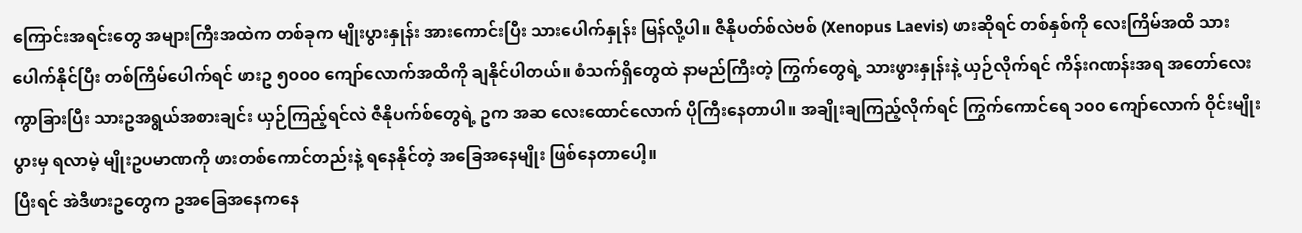ကြောင်းအရင်းတွေ အများကြီးအထဲက တစ်ခုက မျိုးပွားနှုန်း အားကောင်းပြီး သားပေါက်နှုန်း မြန်လို့ပါ။ ဇီနိုပတ်စ်လဲဗစ် (Xenopus Laevis) ဖားဆိုရင် တစ်နှစ်ကို လေးကြိမ်အထိ သားပေါက်နိုင်ပြီး တစ်ကြိမ်ပေါက်ရင် ဖားဥ ၅၀၀၀ ကျော်လောက်အထိကို ချနိုင်ပါတယ်။ စံသက်ရှိတွေထဲ နာမည်ကြီးတဲ့ ကြွက်တွေရဲ့ သားဖွားနှုန်းနဲ့ ယှဉ်လိုက်ရင် ကိန်းဂဏန်းအရ အတော်လေး ကွာခြားပြီး သားဥအရွယ်အစားချင်း ယှဉ်ကြည့်ရင်လဲ ဇီနိုပက်စ်တွေရဲ့ ဥက အဆ လေးထောင်လောက် ပိုကြီးနေတာပါ။ အချိုးချကြည့်လိုက်ရင် ကြွက်ကောင်ရေ ၁၀၀ ကျော်လောက် ဝိုင်းမျိုးပွားမှ ရလာမဲ့ မျိုးဥပမာဏကို ဖားတစ်ကောင်တည်းနဲ့ ရနေနိုင်တဲ့ အခြေအနေမျိုး ဖြစ်နေတာပေါ့။
ပြီးရင် အဲဒီဖားဥတွေက ဥအခြေအနေကနေ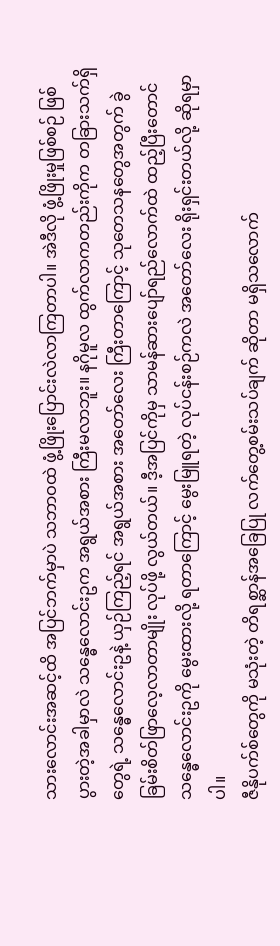သားလောင်းအဆင့်ထိ အပြင်ဘက်မှာပဲ သဘာဝထဲ ဖွံ့ဖြိုးပြောင်းလဲလာကြတာပါ။ အဲဒီလို ဖွံ့ဖြိုးမှုဖြစ်စဉ် ဖြစ်ပွားတဲ့အခါမှာလဲ သန္ဓေလောင်းဥက အရွယ်အစား ကြီးမလာဘူး။ နဂိုမူလ ထွက်လာကတည်းကိုက တခြားသက်ရှိတွေရဲ့ သန္ဓေလောင်းဥနဲ့ ယှဉ်ကြည့်ရင် အရွယ်အစား အတော်လေး ကြီးတာကြောင့် သုတေသနတွေအတွက် ခွဲခြမ်းစိတ်ဖြာလေ့လာတာမျိုး လုပ်ဖို့ လွယ်တယ်။ ဒီ့အပြင်ကိုမှ သာမန်ဆားပျော်ရည်လောက်ထဲ ထည့်ပြီးတောင် သန္ဓေလောင်းဥကို မွေးထားလို့ ရတာကြောင့် မွေးမြူရတဲ့ လုပ်ငန်းစဉ်ကလဲ အတော်လေး ရိုးရှင်းတယ်လို့ ဆိုရမှာပါ။
ဇီနိုပက်စ်တွေကို မသုံးတဲ့ တိရစ္ဆာန်အခြေပြု လက်တွေ့စမ်းသပ်ချက် ဆိုတာ မရှိသလောက်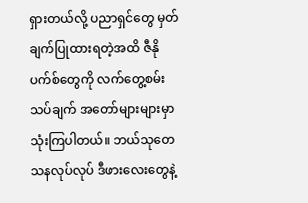ရှားတယ်လို့ ပညာရှင်တွေ မှတ်ချက်ပြုထားရတဲ့အထိ ဇီနိုပက်စ်တွေကို လက်တွေ့စမ်းသပ်ချက် အတော်များများမှာ သုံးကြပါတယ်။ ဘယ်သုတေသနလုပ်လုပ် ဒီဖားလေးတွေနဲ့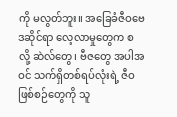ကို မလွတ်ဘူး။ အခြေခံဇီဝဗေဒဆိုင်ရာ လေ့လာမှုတွေက စလို့ ဆဲလ်တွေ၊ ဗီဇတွေ အပါအဝင် သက်ရှိတစ်ရပ်လုံးရဲ့ ဇီဝဖြစ်စဉ်တွေကို သူ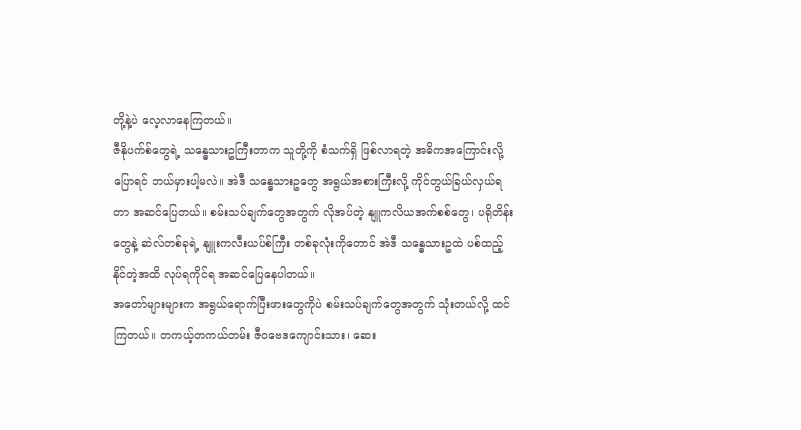တို့နဲ့ပဲ လေ့လာနေကြတယ်။
ဇီနိုပက်စ်တွေရဲ့ သန္ဓေသားဥကြီးတာက သူတို့ကို စံသက်ရှိ ဖြစ်လာရတဲ့ အဓိကအကြောင်းလို့ ပြောရင် ဘယ်မှားပါ့မလဲ။ အဲဒီ သန္ဓေသားဥတွေ အရွယ်အစားကြီးလို့ ကိုင်တွယ်ခြယ်လှယ်ရတာ အဆင်ပြေတယ်။ စမ်းသပ်ချက်တွေအတွက် လိုအပ်တဲ့ နျူကလိယအက်စစ်တွေ၊ ပရိုတိန်းတွေနဲ့ ဆဲလ်တစ်ခုရဲ့ နျူးကလီးယပ်စ်ကြီး တစ်ခုလုံးကိုတောင် အဲဒီ သန္ဓေသားဥထဲ ပစ်ထည့်နိုင်တဲ့အထိ လုပ်ရကိုင်ရ အဆင်ပြေနေပါတယ်။
အတော်များများက အရွယ်ရောက်ပြီးဖားတွေကိုပဲ စမ်းသပ်ချက်တွေအတွက် သုံးတယ်လို့ ထင်ကြတယ်။ တကယ့်တကယ်တမ်း ဇီဝဗေဒကျောင်းသား၊ ဆေး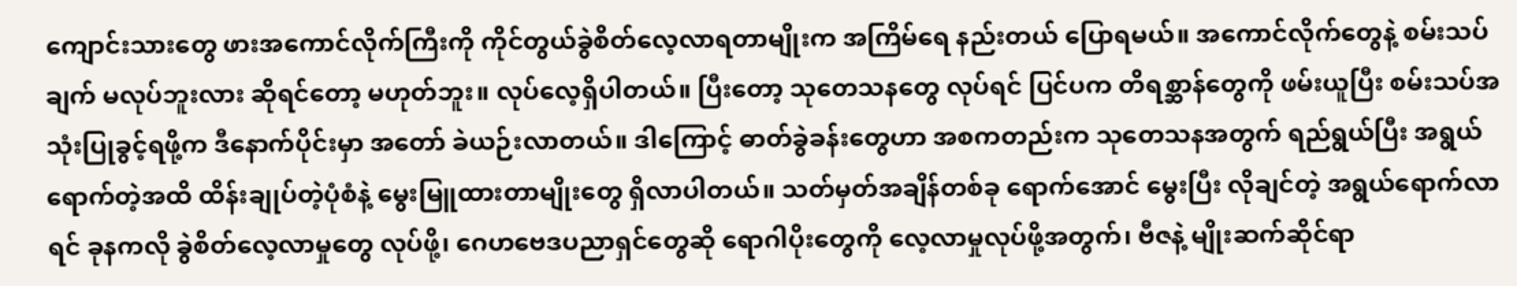ကျောင်းသားတွေ ဖားအကောင်လိုက်ကြီးကို ကိုင်တွယ်ခွဲစိတ်လေ့လာရတာမျိုးက အကြိမ်ရေ နည်းတယ် ပြောရမယ်။ အကောင်လိုက်တွေနဲ့ စမ်းသပ်ချက် မလုပ်ဘူးလား ဆိုရင်တော့ မဟုတ်ဘူး။ လုပ်လေ့ရှိပါတယ်။ ပြီးတော့ သုတေသနတွေ လုပ်ရင် ပြင်ပက တိရစ္ဆာန်တွေကို ဖမ်းယူပြီး စမ်းသပ်အသုံးပြုခွင့်ရဖို့က ဒီနောက်ပိုင်းမှာ အတော် ခဲယဉ်းလာတယ်။ ဒါကြောင့် ဓာတ်ခွဲခန်းတွေဟာ အစကတည်းက သုတေသနအတွက် ရည်ရွယ်ပြီး အရွယ်ရောက်တဲ့အထိ ထိန်းချုပ်တဲ့ပုံစံနဲ့ မွေးမြူထားတာမျိုးတွေ ရှိလာပါတယ်။ သတ်မှတ်အချိန်တစ်ခု ရောက်အောင် မွေးပြီး လိုချင်တဲ့ အရွယ်ရောက်လာရင် ခုနကလို ခွဲစိတ်လေ့လာမှုတွေ လုပ်ဖို့၊ ဂေဟဗေဒပညာရှင်တွေဆို ရောဂါပိုးတွေကို လေ့လာမှုလုပ်ဖို့အတွက်၊ ဗီဇနဲ့ မျိုးဆက်ဆိုင်ရာ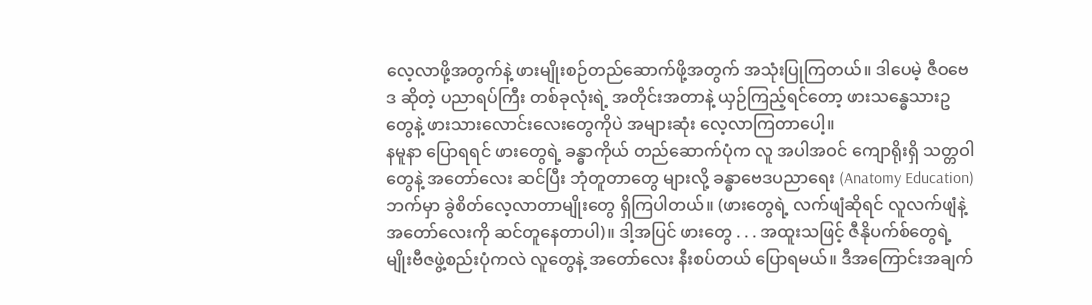လေ့လာဖို့အတွက်နဲ့ ဖားမျိုးစဉ်တည်ဆောက်ဖို့အတွက် အသုံးပြုကြတယ်။ ဒါပေမဲ့ ဇီဝဗေဒ ဆိုတဲ့ ပညာရပ်ကြီး တစ်ခုလုံးရဲ့ အတိုင်းအတာနဲ့ ယှဉ်ကြည့်ရင်တော့ ဖားသန္ဓေသားဥတွေနဲ့ ဖားသားလောင်းလေးတွေကိုပဲ အများဆုံး လေ့လာကြတာပေါ့။
နမူနာ ပြောရရင် ဖားတွေရဲ့ ခန္ဓာကိုယ် တည်ဆောက်ပုံက လူ အပါအဝင် ကျောရိုးရှိ သတ္တဝါတွေနဲ့ အတော်လေး ဆင်ပြီး ဘုံတူတာတွေ များလို့ ခန္ဓာဗေဒပညာရေး (Anatomy Education) ဘက်မှာ ခွဲစိတ်လေ့လာတာမျိုးတွေ ရှိကြပါတယ်။ (ဖားတွေရဲ့ လက်ဖျံဆိုရင် လူလက်ဖျံနဲ့ အတော်လေးကို ဆင်တူနေတာပါ)။ ဒါ့အပြင် ဖားတွေ . . . အထူးသဖြင့် ဇီနိုပက်စ်တွေရဲ့ မျိုးဗီဇဖွဲ့စည်းပုံကလဲ လူတွေနဲ့ အတော်လေး နီးစပ်တယ် ပြောရမယ်။ ဒီအကြောင်းအချက်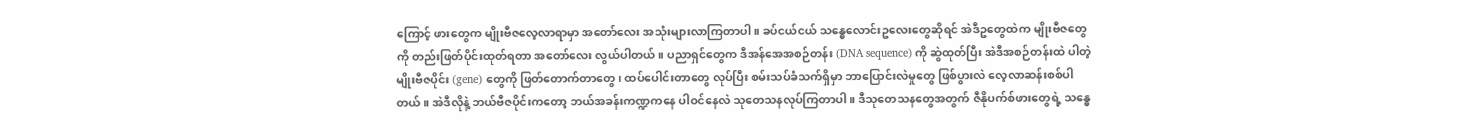ကြောင့် ဖားတွေက မျိုးဗီဇလေ့လာရာမှာ အတော်လေး အသုံးများလာကြတာပါ။ ခပ်ငယ်ငယ် သန္ဓေလောင်းဥလေးတွေဆိုရင် အဲဒီဥတွေထဲက မျိုးဗီဇတွေကို တည်းဖြတ်ပိုင်းထုတ်ရတာ အတော်လေး လွယ်ပါတယ်။ ပညာရှင်တွေက ဒီအန်အေအစဉ်တန်း (DNA sequence) ကို ဆွဲထုတ်ပြီး အဲဒီအစဉ်တန်းထဲ ပါတဲ့ မျိုးဗီဇပိုင်း (gene) တွေကို ဖြတ်တောက်တာတွေ၊ ထပ်ပေါင်းတာတွေ လုပ်ပြီး စမ်းသပ်ခံသက်ရှိမှာ ဘာပြောင်းလဲမှုတွေ ဖြစ်ပွားလဲ လေ့လာဆန်းစစ်ပါတယ်။ အဲဒီလိုနဲ့ ဘယ်ဗီဇပိုင်းကတော့ ဘယ်အခန်းကဏ္ဍကနေ ပါဝင်နေလဲ သုတေသနလုပ်ကြတာပါ။ ဒီသုတေသနတွေအတွက် ဇီနိုပက်စ်ဖားတွေရဲ့ သန္ဓေ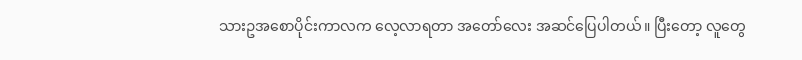သားဥအစောပိုင်းကာလက လေ့လာရတာ အတော်လေး အဆင်ပြေပါတယ်။ ပြီးတော့ လူတွေ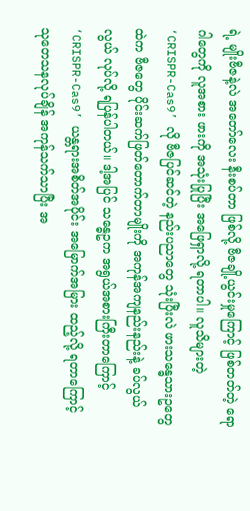ရဲ့ မျိုးဗီဇနဲ့လဲ အတော်လေး နီးစပ်တာ ဖြစ်လို့ ဗီဇချို့ယွင်းမှုကြောင့် ဖြစ်တတ်တဲ့ ရောဂါတွေကို လူအစား ဖားကို အသုံးပြုပြီး အဖြေရှာလို့ ရတာပါ။ လူသိများတဲ့ ‘CRISPR-Cas9’ လို ဗီဇပြင်ဆင်တဲ့ နည်းပညာတွေ သုံးပြီးလဲ ဖားသန္ဓေသားဥတွေထဲက ဗီဇတွေ ပိုင်းဆက်ဖြတ်တောက်တာမျိုးကို အကုန်အကျနည်းနည်းနဲ့ ခပ်လွယ်လွယ် လုပ်လို့ ရပြန်ပါတယ်။ ဒါ့အပြင် သန္ဓေဥက အရွယ်အစားကြီးတာကြောင့် ‘CRISPR-Cas9’ ယန္တရားအစိတ်အပိုင်း အမြောက်အမြား ထည့်လို့ ရတာကြောင့် သုတေသနလုပ်ချိန် အကုန်သက်သာပြီး အ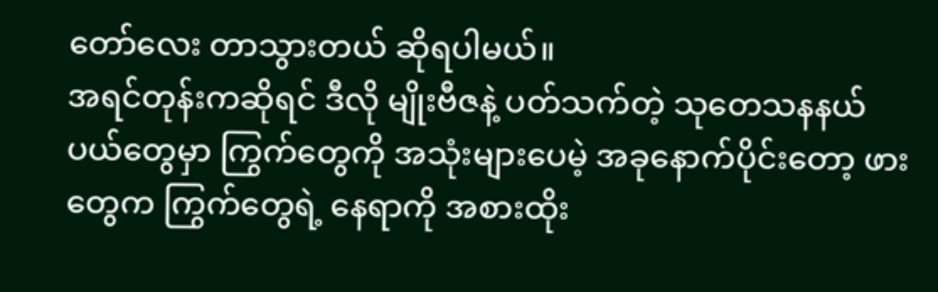တော်လေး တာသွားတယ် ဆိုရပါမယ်။
အရင်တုန်းကဆိုရင် ဒီလို မျိုးဗီဇနဲ့ ပတ်သက်တဲ့ သုတေသနနယ်ပယ်တွေမှာ ကြွက်တွေကို အသုံးများပေမဲ့ အခုနောက်ပိုင်းတော့ ဖားတွေက ကြွက်တွေရဲ့ နေရာကို အစားထိုး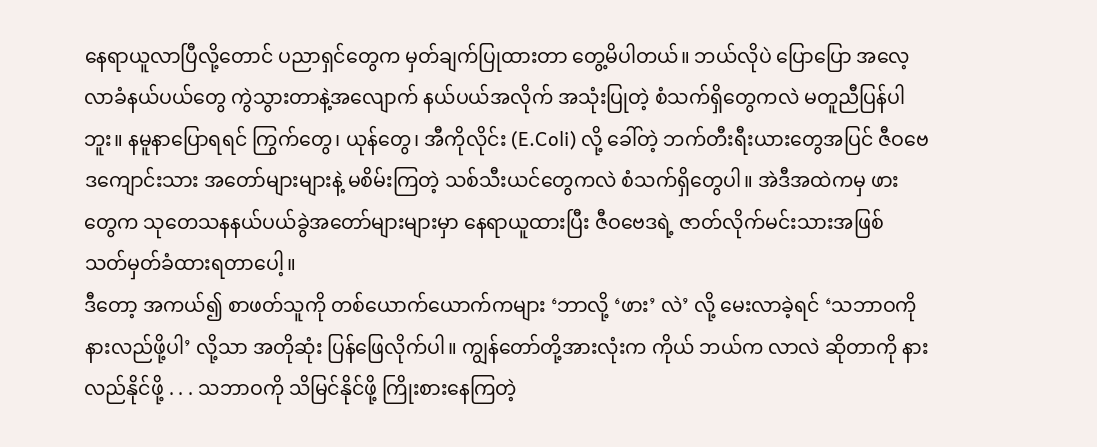နေရာယူလာပြီလို့တောင် ပညာရှင်တွေက မှတ်ချက်ပြုထားတာ တွေ့မိပါတယ်။ ဘယ်လိုပဲ ပြောပြော အလေ့လာခံနယ်ပယ်တွေ ကွဲသွားတာနဲ့အလျောက် နယ်ပယ်အလိုက် အသုံးပြုတဲ့ စံသက်ရှိတွေကလဲ မတူညီပြန်ပါဘူး။ နမူနာပြောရရင် ကြွက်တွေ၊ ယုန်တွေ၊ အီကိုလိုင်း (E.Coli) လို့ ခေါ်တဲ့ ဘက်တီးရီးယားတွေအပြင် ဇီဝဗေဒကျောင်းသား အတော်များများနဲ့ မစိမ်းကြတဲ့ သစ်သီးယင်တွေကလဲ စံသက်ရှိတွေပါ။ အဲဒီအထဲကမှ ဖားတွေက သုတေသနနယ်ပယ်ခွဲအတော်များများမှာ နေရာယူထားပြီး ဇီဝဗေဒရဲ့ ဇာတ်လိုက်မင်းသားအဖြစ် သတ်မှတ်ခံထားရတာပေါ့။
ဒီတော့ အကယ်၍ စာဖတ်သူကို တစ်ယောက်ယောက်ကများ ‘ဘာလို့ ‘ဖား’ လဲ’ လို့ မေးလာခဲ့ရင် ‘သဘာဝကို နားလည်ဖို့ပါ’ လို့သာ အတိုဆုံး ပြန်ဖြေလိုက်ပါ။ ကျွန်တော်တို့အားလုံးက ကိုယ် ဘယ်က လာလဲ ဆိုတာကို နားလည်နိုင်ဖို့ . . . သဘာဝကို သိမြင်နိုင်ဖို့ ကြိုးစားနေကြတဲ့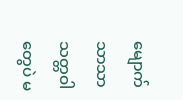မျောက်သာသာ သတ္တဝါတွေပဲ မ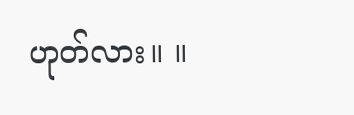ဟုတ်လား။ ။